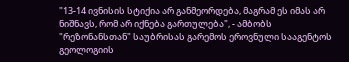"13-14 ივნისის სტიქია არ განმეორდება, მაგრამ ეს იმას არ ნიშნავს, რომ არ იქნება გართულება", - ამბობს "რეზონანსთან" საუბრისას გარემოს ეროვნული სააგენტოს გეოლოგიის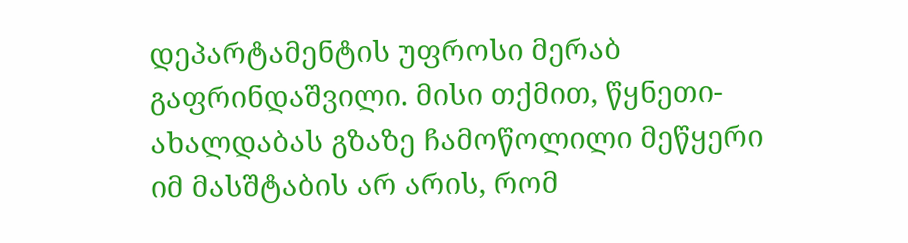დეპარტამენტის უფროსი მერაბ გაფრინდაშვილი. მისი თქმით, წყნეთი-ახალდაბას გზაზე ჩამოწოლილი მეწყერი იმ მასშტაბის არ არის, რომ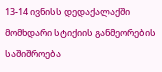13-14 ივნისს დედაქალაქში მომხდარი სტიქიის განმეორების საშიშროება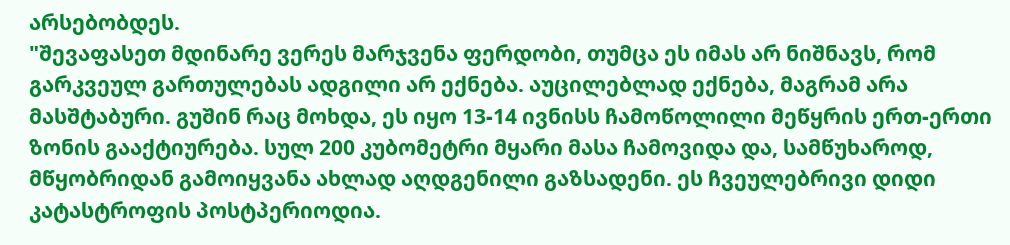არსებობდეს.
"შევაფასეთ მდინარე ვერეს მარჯვენა ფერდობი, თუმცა ეს იმას არ ნიშნავს, რომ გარკვეულ გართულებას ადგილი არ ექნება. აუცილებლად ექნება, მაგრამ არა მასშტაბური. გუშინ რაც მოხდა, ეს იყო 13-14 ივნისს ჩამოწოლილი მეწყრის ერთ-ერთი ზონის გააქტიურება. სულ 200 კუბომეტრი მყარი მასა ჩამოვიდა და, სამწუხაროდ, მწყობრიდან გამოიყვანა ახლად აღდგენილი გაზსადენი. ეს ჩვეულებრივი დიდი კატასტროფის პოსტპერიოდია.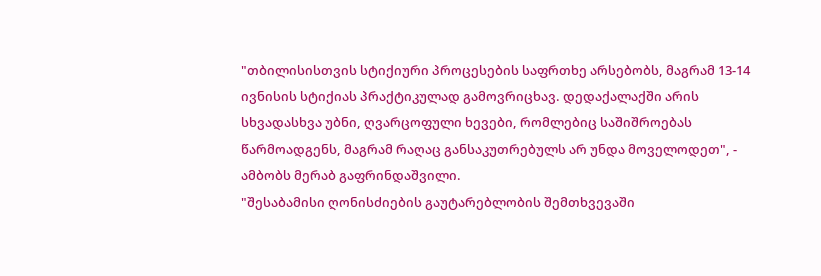"თბილისისთვის სტიქიური პროცესების საფრთხე არსებობს, მაგრამ 13-14 ივნისის სტიქიას პრაქტიკულად გამოვრიცხავ. დედაქალაქში არის სხვადასხვა უბნი, ღვარცოფული ხევები, რომლებიც საშიშროებას წარმოადგენს, მაგრამ რაღაც განსაკუთრებულს არ უნდა მოველოდეთ", - ამბობს მერაბ გაფრინდაშვილი.
"შესაბამისი ღონისძიების გაუტარებლობის შემთხვევაში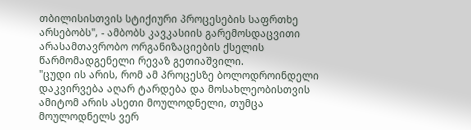თბილისისთვის სტიქიური პროცესების საფრთხე არსებობს", - ამბობს კავკასიის გარემოსდაცვითი არასამთავრობო ორგანიზაციების ქსელის წარმომადგენელი რევაზ გეთიაშვილი.
"ცუდი ის არის, რომ ამ პროცესზე ბოლოდროინდელი დაკვირვება აღარ ტარდება და მოსახლეობისთვის ამიტომ არის ასეთი მოულოდნელი, თუმცა მოულოდნელს ვერ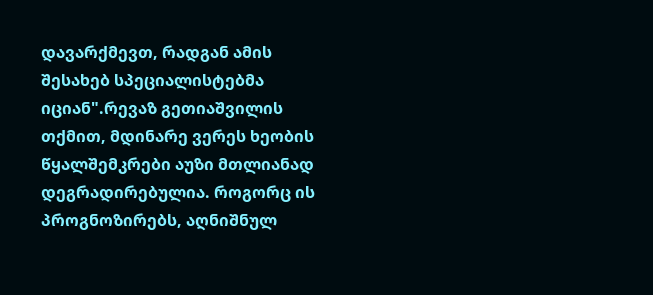დავარქმევთ, რადგან ამის შესახებ სპეციალისტებმა იციან".რევაზ გეთიაშვილის თქმით, მდინარე ვერეს ხეობის წყალშემკრები აუზი მთლიანად დეგრადირებულია. როგორც ის პროგნოზირებს, აღნიშნულ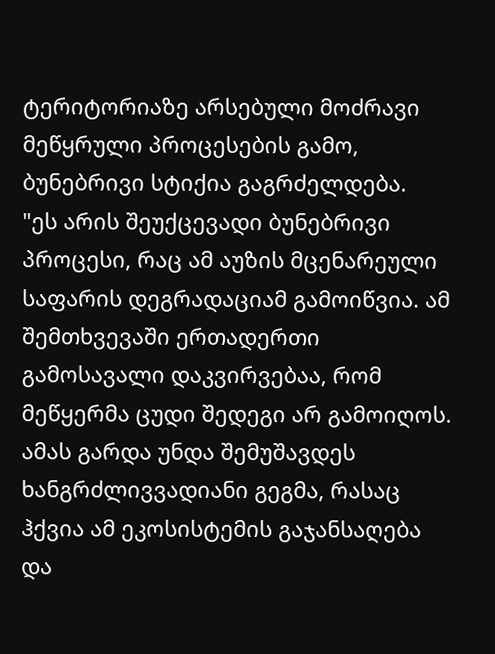ტერიტორიაზე არსებული მოძრავი მეწყრული პროცესების გამო, ბუნებრივი სტიქია გაგრძელდება.
"ეს არის შეუქცევადი ბუნებრივი პროცესი, რაც ამ აუზის მცენარეული საფარის დეგრადაციამ გამოიწვია. ამ შემთხვევაში ერთადერთი გამოსავალი დაკვირვებაა, რომ მეწყერმა ცუდი შედეგი არ გამოიღოს. ამას გარდა უნდა შემუშავდეს ხანგრძლივვადიანი გეგმა, რასაც ჰქვია ამ ეკოსისტემის გაჯანსაღება და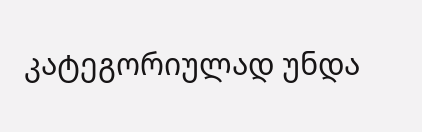კატეგორიულად უნდა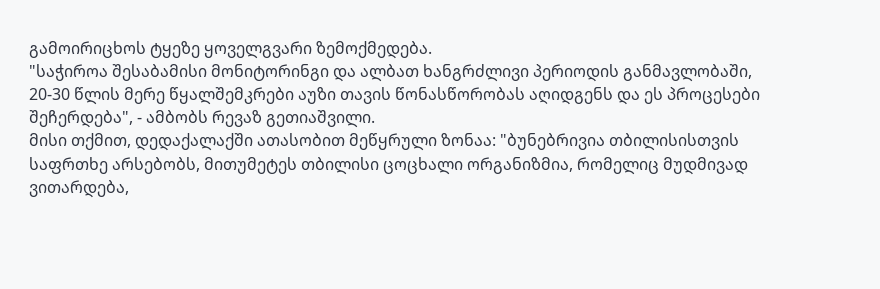გამოირიცხოს ტყეზე ყოველგვარი ზემოქმედება.
"საჭიროა შესაბამისი მონიტორინგი და ალბათ ხანგრძლივი პერიოდის განმავლობაში, 20-30 წლის მერე წყალშემკრები აუზი თავის წონასწორობას აღიდგენს და ეს პროცესები შეჩერდება", - ამბობს რევაზ გეთიაშვილი.
მისი თქმით, დედაქალაქში ათასობით მეწყრული ზონაა: "ბუნებრივია თბილისისთვის საფრთხე არსებობს, მითუმეტეს თბილისი ცოცხალი ორგანიზმია, რომელიც მუდმივად ვითარდება,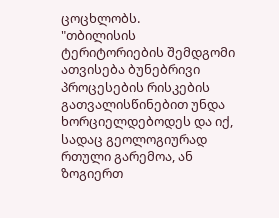ცოცხლობს.
"თბილისის ტერიტორიების შემდგომი ათვისება ბუნებრივი პროცესების რისკების გათვალისწინებით უნდა ხორციელდებოდეს და იქ, სადაც გეოლოგიურად რთული გარემოა, ან ზოგიერთ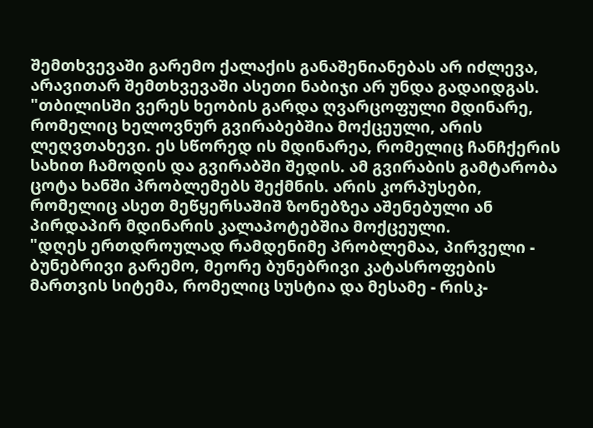შემთხვევაში გარემო ქალაქის განაშენიანებას არ იძლევა, არავითარ შემთხვევაში ასეთი ნაბიჯი არ უნდა გადაიდგას.
"თბილისში ვერეს ხეობის გარდა ღვარცოფული მდინარე, რომელიც ხელოვნურ გვირაბებშია მოქცეული, არის ლეღვთახევი. ეს სწორედ ის მდინარეა, რომელიც ჩანჩქერის სახით ჩამოდის და გვირაბში შედის. ამ გვირაბის გამტარობა ცოტა ხანში პრობლემებს შექმნის. არის კორპუსები, რომელიც ასეთ მეწყერსაშიშ ზონებზეა აშენებული ან პირდაპირ მდინარის კალაპოტებშია მოქცეული.
"დღეს ერთდროულად რამდენიმე პრობლემაა, პირველი - ბუნებრივი გარემო, მეორე ბუნებრივი კატასროფების მართვის სიტემა, რომელიც სუსტია და მესამე - რისკ-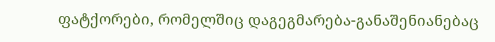ფატქორები, რომელშიც დაგეგმარება-განაშენიანებაც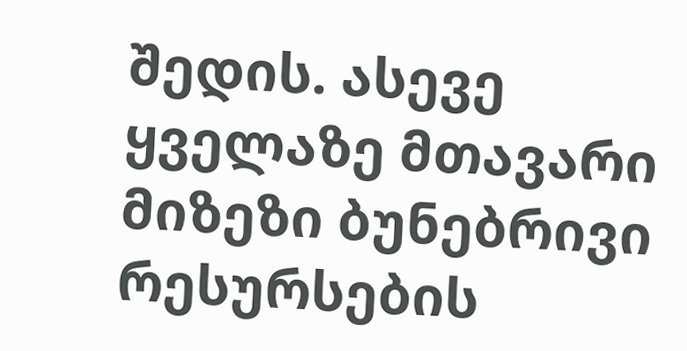შედის. ასევე ყველაზე მთავარი მიზეზი ბუნებრივი რესურსების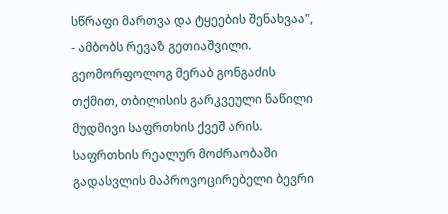სწრაფი მართვა და ტყეების შენახვაა", - ამბობს რევაზ გეთიაშვილი.
გეომორფოლოგ მერაბ გონგაძის თქმით, თბილისის გარკვეული ნაწილი მუდმივი საფრთხის ქვეშ არის. საფრთხის რეალურ მოძრაობაში გადასვლის მაპროვოცირებელი ბევრი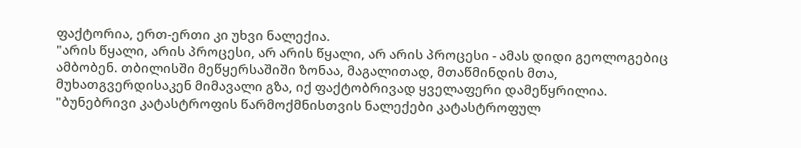ფაქტორია, ერთ-ერთი კი უხვი ნალექია.
"არის წყალი, არის პროცესი, არ არის წყალი, არ არის პროცესი - ამას დიდი გეოლოგებიც ამბობენ. თბილისში მეწყერსაშიში ზონაა, მაგალითად, მთაწმინდის მთა, მუხათგვერდისაკენ მიმავალი გზა, იქ ფაქტობრივად ყველაფერი დამეწყრილია.
"ბუნებრივი კატასტროფის წარმოქმნისთვის ნალექები კატასტროფულ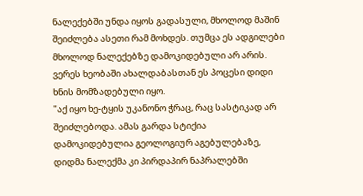ნალექებში უნდა იყოს გადასული, მხოლოდ მაშინ შეიძლება ასეთი რამ მოხდეს. თუმცა ეს ადგილები მხოლოდ ნალექებზე დამოკიდებული არ არის. ვერეს ხეობაში ახალდაბასთან ეს პოცესი დიდი ხნის მომზადებული იყო.
"აქ იყო ხე-ტყის უკანონო ჭრაც, რაც სასტიკად არ შეიძლებოდა. ამას გარდა სტიქია დამოკიდებულია გეოლოგიურ აგებულებაზე, დიდმა ნალექმა კი პირდაპირ ნაპრალებში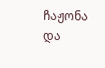ჩაჟონა და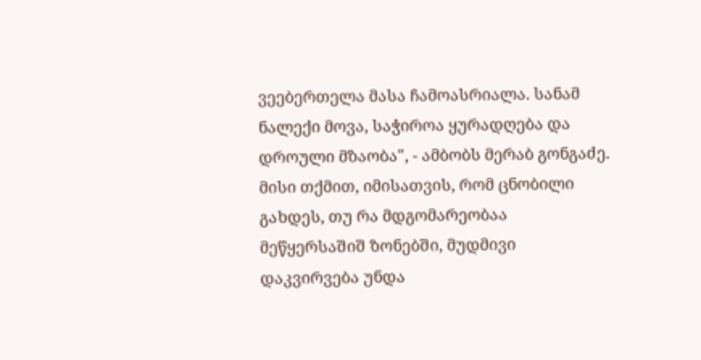ვეებერთელა მასა ჩამოასრიალა. სანამ ნალექი მოვა, საჭიროა ყურადღება და დროული მზაობა", - ამბობს მერაბ გონგაძე.
მისი თქმით, იმისათვის, რომ ცნობილი გახდეს, თუ რა მდგომარეობაა მეწყერსაშიშ ზონებში, მუდმივი დაკვირვება უნდა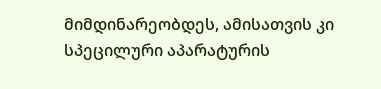მიმდინარეობდეს, ამისათვის კი სპეცილური აპარატურის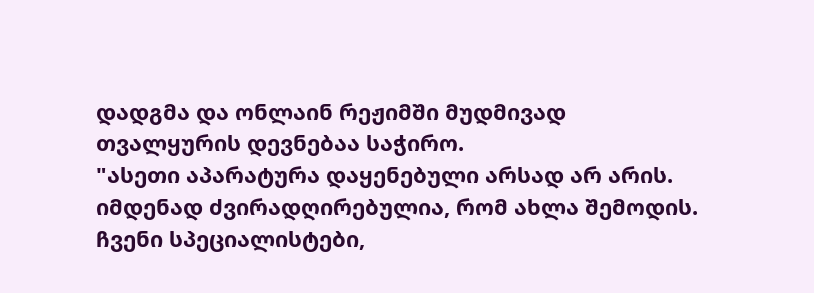დადგმა და ონლაინ რეჟიმში მუდმივად თვალყურის დევნებაა საჭირო.
"ასეთი აპარატურა დაყენებული არსად არ არის. იმდენად ძვირადღირებულია, რომ ახლა შემოდის. ჩვენი სპეციალისტები,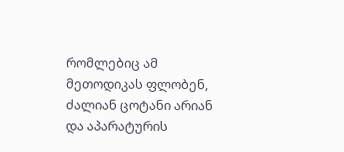რომლებიც ამ მეთოდიკას ფლობენ, ძალიან ცოტანი არიან და აპარატურის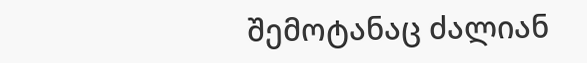შემოტანაც ძალიან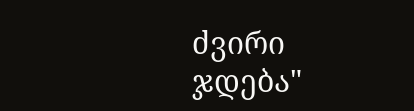ძვირი ჯდება"